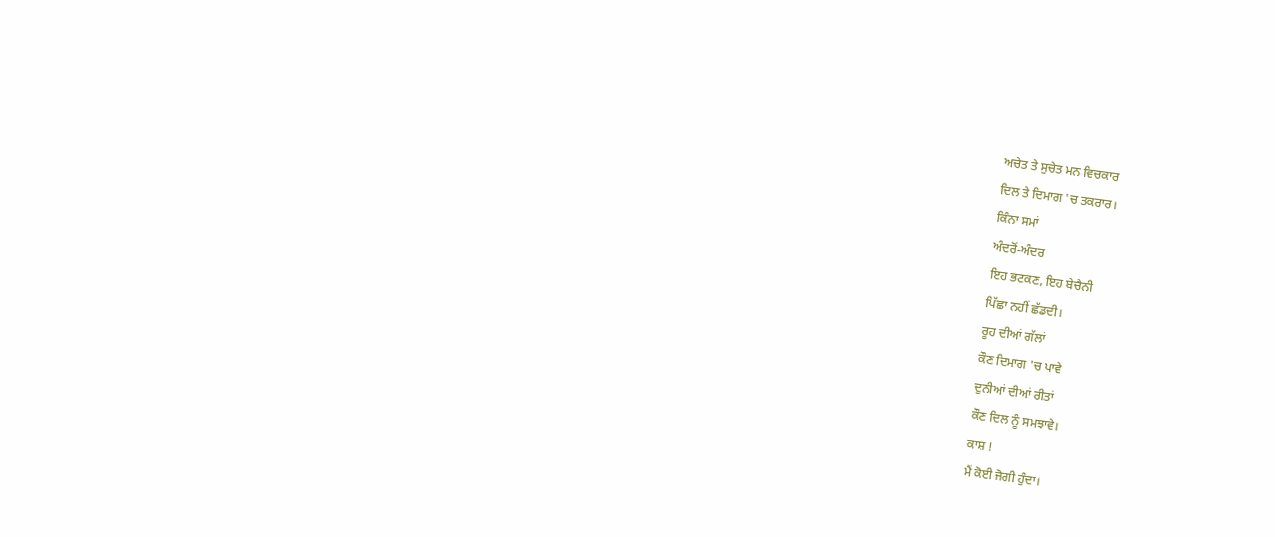ਅਚੇਤ ਤੇ ਸੁਚੇਤ ਮਨ ਵਿਚਕਾਰ
ਦਿਲ ਤੇ ਦਿਮਾਗ 'ਚ ਤਕਰਾਰ।
ਕਿੰਨਾ ਸਮਾਂ
ਅੰਦਰੋਂ-ਅੰਦਰ
ਇਹ ਭਟਕਣ, ਇਹ ਬੇਚੈਨੀ
ਪਿੱਛਾ ਨਹੀਂ ਛੱਡਦੀ।
ਰੂਹ ਦੀਆਂ ਗੱਲਾਂ
ਕੌਣ ਦਿਮਾਗ 'ਚ ਪਾਵੇ
ਦੁਨੀਆਂ ਦੀਆਂ ਰੀਤਾਂ
ਕੌਣ ਦਿਲ ਨੂੰ ਸਮਝਾਵੇ।
ਕਾਸ਼ !
ਮੈਂ ਕੋਈ ਜੋਗੀ ਹੁੰਦਾ।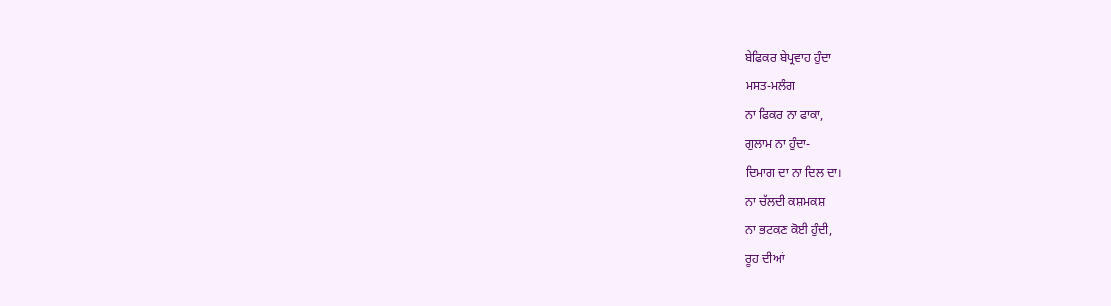ਬੇਫਿਕਰ ਬੇਪ੍ਰਵਾਹ ਹੁੰਦਾ
ਮਸਤ-ਮਲੰਗ
ਨਾ ਫਿਕਰ ਨਾ ਫਾਕਾ,
ਗੁਲਾਮ ਨਾ ਹੁੰਦਾ-
ਦਿਮਾਗ ਦਾ ਨਾ ਦਿਲ ਦਾ।
ਨਾ ਚੱਲਦੀ ਕਸ਼ਮਕਸ਼
ਨਾ ਭਟਕਣ ਕੋਈ ਹੁੰਦੀ,
ਰੂਹ ਦੀਆਂ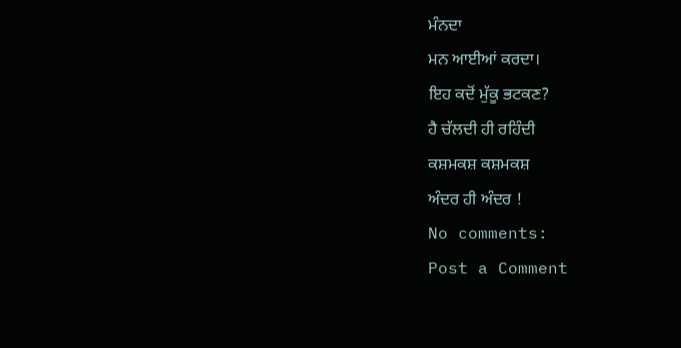ਮੰਨਦਾ
ਮਨ ਆਈਆਂ ਕਰਦਾ।
ਇਹ ਕਦੋਂ ਮੁੱਕੂ ਭਟਕਣ?
ਹੈ ਚੱਲਦੀ ਹੀ ਰਹਿੰਦੀ
ਕਸ਼ਮਕਸ਼ ਕਸ਼ਮਕਸ਼
ਅੰਦਰ ਹੀ ਅੰਦਰ !
No comments:
Post a Comment